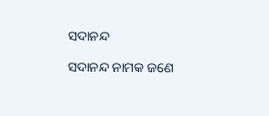ସଦାନନ୍ଦ

ସଦାନନ୍ଦ ନାମକ ଜଣେ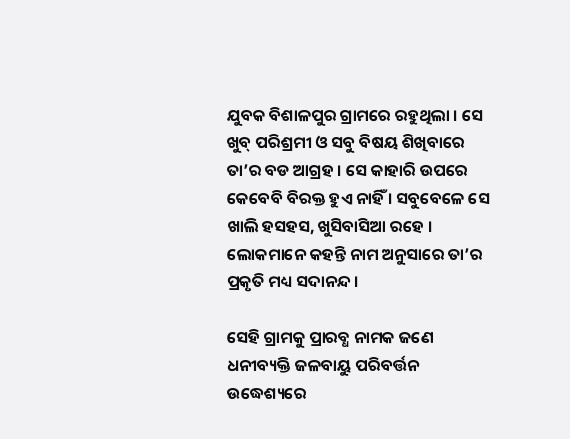ଯୁବକ ବିଶାଳପୁର ଗ୍ରାମରେ ରହୁଥିଲା । ସେ ଖୁବ୍ ପରିଶ୍ରମୀ ଓ ସବୁ ବିଷୟ ଶିଖିବାରେ ତା’ର ବଡ ଆଗ୍ରହ । ସେ କାହାରି ଉପରେ କେବେବି ବିରକ୍ତ ହୁଏ ନାହିଁ । ସବୁବେଳେ ସେ ଖାଲି ହସହସ, ଖୁସିବାସିଆ ରହେ । ଲୋକମାନେ କହନ୍ତି ନାମ ଅନୁସାରେ ତା’ର ପ୍ରକୃତି ମଧ୍ୟ ସଦାନନ୍ଦ ।

ସେହି ଗ୍ରାମକୁ ପ୍ରାରବ୍ଧ ନାମକ ଜଣେ ଧନୀବ୍ୟକ୍ତି ଜଳବାୟୁ ପରିବର୍ତ୍ତନ ଉଦ୍ଧେଶ୍ୟରେ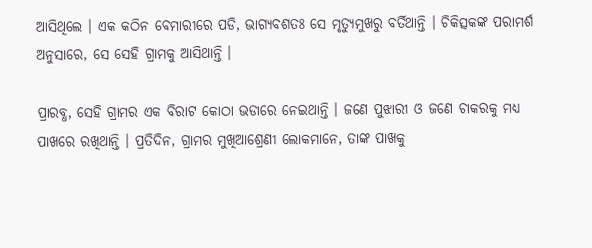ଆସିଥିଲେ । ଏକ କଠିନ ବେମାରୀରେ ପଡି, ଭାଗ୍ୟବଶତଃ ସେ ମୃତ୍ୟୁମୁଖରୁ ବର୍ତିଥାନ୍ତି । ଚିକିତ୍ସକଙ୍କ ପରାମର୍ଶ ଅନୁସାରେ, ସେ ସେହି ଗ୍ରାମକୁ ଆସିଥାନ୍ତି ।

ପ୍ରାରବ୍ଧ, ସେହି ଗ୍ରାମର ଏକ ବିରାଟ କୋଠା ଭଡାରେ ନେଇଥାନ୍ତି । ଜଣେ ପୁଝାରୀ ଓ ଜଣେ ଚାକରକୁ ମଧ୍ୟ ପାଖରେ ରଖିଥାନ୍ତି । ପ୍ରତିଦିନ, ଗ୍ରାମର ମୁଖିଆଶ୍ରେଣୀ ଲୋକମାନେ, ତାଙ୍କ ପାଖକୁ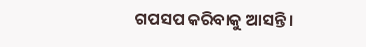ଗପସପ କରିବାକୁ ଆସନ୍ତି ।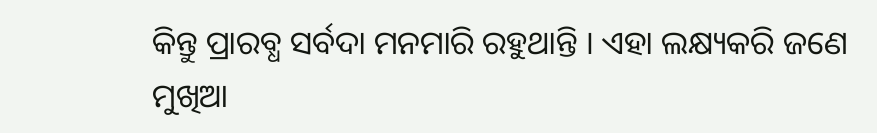କିନ୍ତୁ ପ୍ରାରବ୍ଧ ସର୍ବଦା ମନମାରି ରହୁଥାନ୍ତି । ଏହା ଲକ୍ଷ୍ୟକରି ଜଣେ ମୁଖିଆ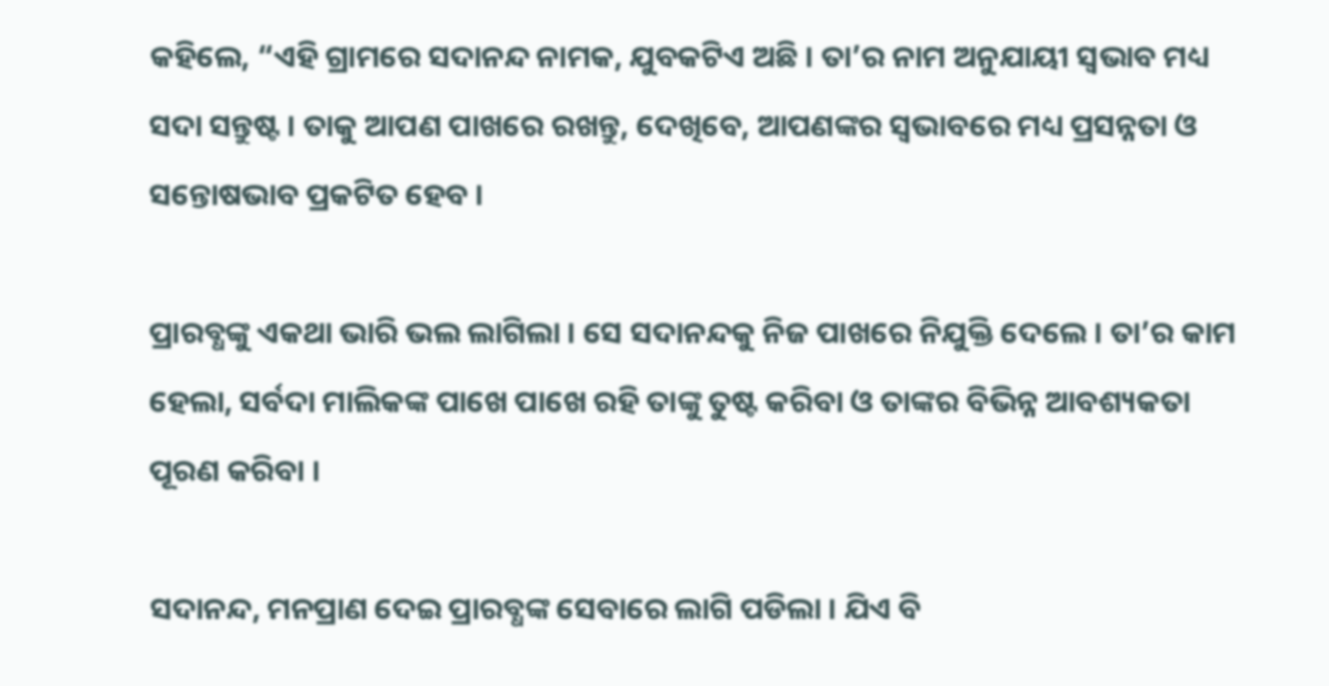କହିଲେ, “ଏହି ଗ୍ରାମରେ ସଦାନନ୍ଦ ନାମକ, ଯୁବକଟିଏ ଅଛି । ତା’ର ନାମ ଅନୁଯାୟୀ ସ୍ୱଭାବ ମଧ୍ୟ ସଦା ସନ୍ତୁଷ୍ଟ । ତାକୁ ଆପଣ ପାଖରେ ରଖନ୍ତୁ, ଦେଖିବେ, ଆପଣଙ୍କର ସ୍ୱଭାବରେ ମଧ୍ୟ ପ୍ରସନ୍ନତା ଓ ସନ୍ତୋଷଭାବ ପ୍ରକଟିତ ହେବ ।

ପ୍ରାରବ୍ଧଙ୍କୁ ଏକଥା ଭାରି ଭଲ ଲାଗିଲା । ସେ ସଦାନନ୍ଦକୁ ନିଜ ପାଖରେ ନିଯୁକ୍ତି ଦେଲେ । ତା’ର କାମ ହେଲା, ସର୍ବଦା ମାଲିକଙ୍କ ପାଖେ ପାଖେ ରହି ତାଙ୍କୁ ତୁଷ୍ଟ କରିବା ଓ ତାଙ୍କର ବିଭିନ୍ନ ଆବଶ୍ୟକତା ପୂରଣ କରିବା ।

ସଦାନନ୍ଦ, ମନପ୍ରାଣ ଦେଇ ପ୍ରାରବ୍ଧଙ୍କ ସେବାରେ ଲାଗି ପଡିଲା । ଯିଏ ବି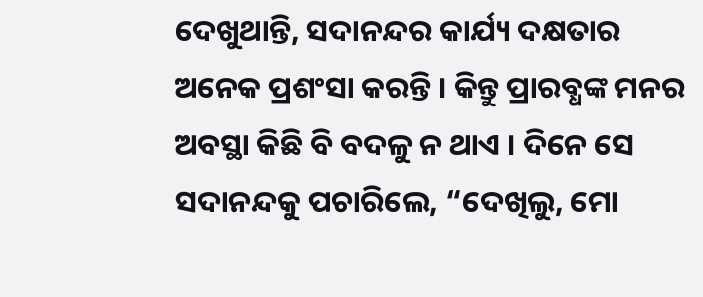ଦେଖୁଥାନ୍ତି, ସଦାନନ୍ଦର କାର୍ଯ୍ୟ ଦକ୍ଷତାର ଅନେକ ପ୍ରଶଂସା କରନ୍ତି । କିନ୍ତୁ ପ୍ରାରବ୍ଧଙ୍କ ମନର ଅବସ୍ଥା କିଛି ବି ବଦଳୁ ନ ଥାଏ । ଦିନେ ସେ ସଦାନନ୍ଦକୁ ପଚାରିଲେ, “ଦେଖିଲୁ, ମୋ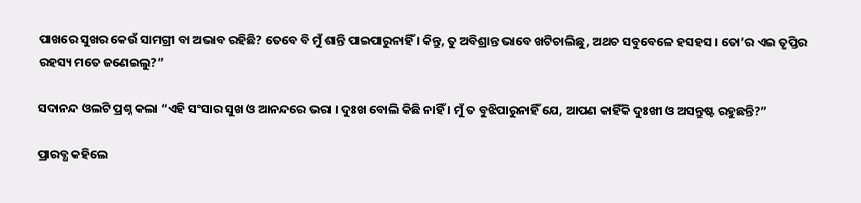ପାଖରେ ସୁଖର କେଉଁ ସାମଗ୍ରୀ ବା ଅଭାବ ରହିଛି? ତେବେ ବି ମୁଁ ଶାନ୍ତି ପାଇପାରୁନାହିଁ । କିନ୍ତୁ, ତୁ ଅବିଶ୍ରାନ୍ତ ଭାବେ ଖଟିଚାଲିଛୁ, ଅଥଚ ସବୁବେଳେ ହସହସ । ତୋ’ର ଏଇ ତୃପ୍ତିର ରହସ୍ୟ ମତେ ଜଣେଇଲୁ?”

ସଦାନନ୍ଦ ଓଲଟି ପ୍ରଶ୍ନ କଲା “ଏହି ସଂସାର ସୁଖ ଓ ଆନନ୍ଦରେ ଭରା । ଦୁଃଖ ବୋଲି କିଛି ନାହିଁ । ମୁଁ ତ ବୁଝିପାରୁନାହିଁ ଯେ, ଆପଣ କାହିଁକି ଦୁଃଖୀ ଓ ଅସନ୍ତୁଷ୍ଟ ରହୁଛନ୍ତି?”

ପ୍ରାରବ୍ଧ କହିଲେ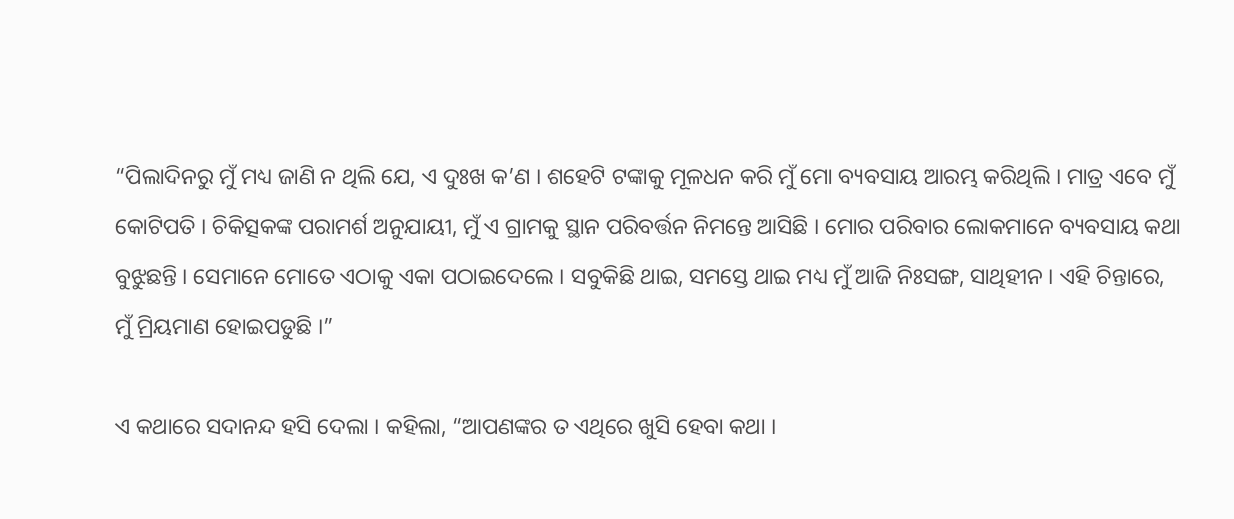“ପିଲାଦିନରୁ ମୁଁ ମଧ୍ୟ ଜାଣି ନ ଥିଲି ଯେ, ଏ ଦୁଃଖ କ’ଣ । ଶହେଟି ଟଙ୍କାକୁ ମୂଳଧନ କରି ମୁଁ ମୋ ବ୍ୟବସାୟ ଆରମ୍ଭ କରିଥିଲି । ମାତ୍ର ଏବେ ମୁଁ କୋଟିପତି । ଚିକିତ୍ସକଙ୍କ ପରାମର୍ଶ ଅନୁଯାୟୀ, ମୁଁ ଏ ଗ୍ରାମକୁ ସ୍ଥାନ ପରିବର୍ତ୍ତନ ନିମନ୍ତେ ଆସିଛି । ମୋର ପରିବାର ଲୋକମାନେ ବ୍ୟବସାୟ କଥା ବୁଝୁଛନ୍ତି । ସେମାନେ ମୋତେ ଏଠାକୁ ଏକା ପଠାଇଦେଲେ । ସବୁକିଛି ଥାଇ, ସମସ୍ତେ ଥାଇ ମଧ୍ୟ ମୁଁ ଆଜି ନିଃସଙ୍ଗ, ସାଥିହୀନ । ଏହି ଚିନ୍ତାରେ, ମୁଁ ମ୍ରିୟମାଣ ହୋଇପଡୁଛି ।”

ଏ କଥାରେ ସଦାନନ୍ଦ ହସି ଦେଲା । କହିଲା, “ଆପଣଙ୍କର ତ ଏଥିରେ ଖୁସି ହେବା କଥା ।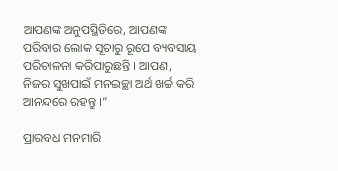ଆପଣଙ୍କ ଅନୁପସ୍ଥିତିରେ, ଆପଣଙ୍କ ପରିବାର ଲୋକ ସୂଚାରୁ ରୂପେ ବ୍ୟବସାୟ ପରିଚାଳନା କରିପାରୁଛନ୍ତି । ଆପଣ, ନିଜର ସୁଖପାଇଁ ମନଇଚ୍ଛା ଅର୍ଥ ଖର୍ଚ୍ଚ କରି ଆନନ୍ଦରେ ରହନ୍ତୁ ।”

ପ୍ରାରବଧ ମନମାରି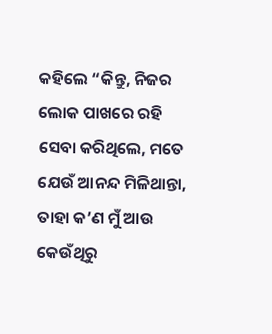କହିଲେ “କିନ୍ତୁ, ନିଜର ଲୋକ ପାଖରେ ରହି ସେବା କରିଥିଲେ, ମତେ ଯେଉଁ ଆନନ୍ଦ ମିଳିଥାନ୍ତା, ତାହା କ’ଣ ମୁଁ ଆଉ କେଉଁଥିରୁ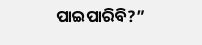ପାଇପାରିବି?”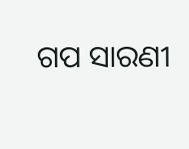ଗପ ସାରଣୀ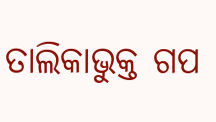ତାଲିକାଭୁକ୍ତ ଗପ